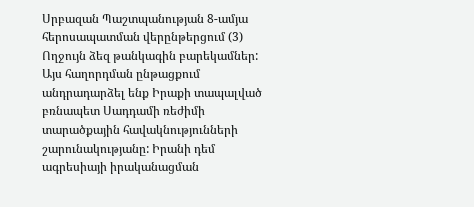Սրբազան Պաշտպանության 8-ամյա հերոսապատման վերընթերցում (3)
Ողջույն ձեզ թանկագին բարեկամներ: Այս հաղորդման ընթացքում անդրադարձել ենք Իրաքի տապալված բռնապետ Սադդամի ռեժիմի տարածքային հավակնությունների շարունակությանը: Իրանի դեմ ագրեսիայի իրականացման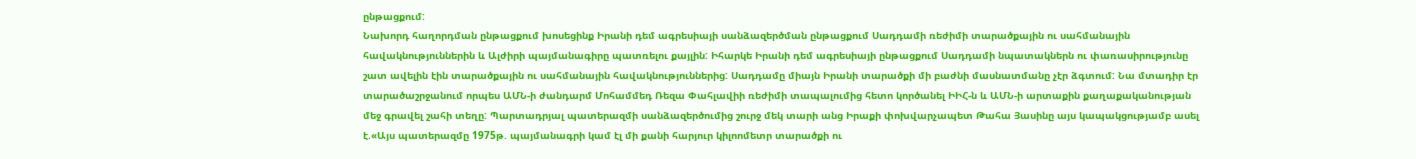ընթացքում:
Նախորդ հաղորդման ընթացքում խոսեցինք Իրանի դեմ ագրեսիայի սանձազերծման ընթացքում Սադդամի ռեժիմի տարածքային ու սահմանային հավակնություններին և Ալժիրի պայմանագիրը պատռելու քայլին: Իհարկե Իրանի դեմ ագրեսիայի ընթացքում Սադդամի նպատակներն ու փառասիրությունը շատ ավելին էին տարածքային ու սահմանային հավակնություններից: Սադդամը միայն Իրանի տարածքի մի բաժնի մասնատմանը չէր ձգտում: Նա մտադիր էր տարածաշրջանում որպես ԱՄՆ-ի ժանդարմ Մոհամմեդ Ռեզա Փահլավիի ռեժիմի տապալումից հետո կործանել ԻԻՀ-ն և ԱՄՆ-ի արտաքին քաղաքականության մեջ գրավել շահի տեղը: Պարտադրյալ պատերազմի սանձազերծումից շուրջ մեկ տարի անց Իրաքի փոխվարչապետ Թահա Յասինը այս կապակցությամբ ասել է.«Այս պատերազմը 1975թ. պայմանագրի կամ էլ մի քանի հարյուր կիլոոմետր տարածքի ու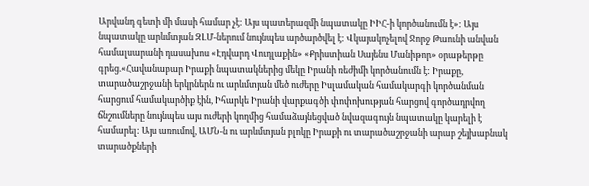Արվանդ գետի մի մասի համար չէ: Այս պատերազմի նպատակը ԻԻՀ-ի կործանումն է»: Այս նպատակը արևմտյան ԶԼՄ-ներում նույնպես արծարծվել է: Վկայակոչելով Ջորջ Թաունի անվան համալսարանի դասախոս «Էդվարդ Վուդլաքին» «Քրիստիան Սայենս Մանիթոր» օրաթերթը գրեց.«Հավանաբար Իրաքի նպատակներից մեկը Իրանի ռեժիմի կործանումն է: Իրաքը, տարածաշրջանի երկրներն ու արևմտյան մեծ ուժերը Իսլամական համակարգի կործանման հարցում համակարծիք էին, Իհարկե Իրանի վարքագծի փոփոխության հարցով գործադրվող ճնշումները նույնպես այս ուժերի կողմից համաձայնեցված նվազագույն նպատակը կարելի է համարել: Այս առումով, ԱՄՆ-ն ու արևմտյան բլոկը Իրաքի ու տարածաշրջանի արաբ շեյխաբնակ տարածքների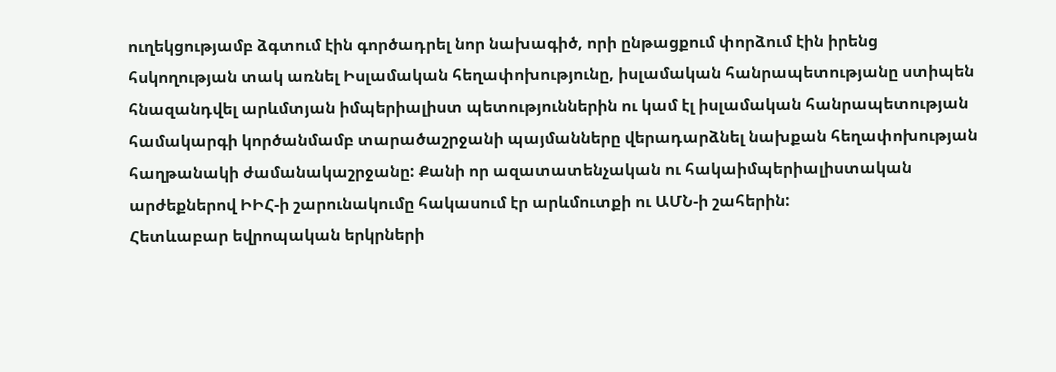ուղեկցությամբ ձգտում էին գործադրել նոր նախագիծ, որի ընթացքում փորձում էին իրենց հսկողության տակ առնել Իսլամական հեղափոխությունը, իսլամական հանրապետությանը ստիպեն հնազանդվել արևմտյան իմպերիալիստ պետություններին ու կամ էլ իսլամական հանրապետության համակարգի կործանմամբ տարածաշրջանի պայմանները վերադարձնել նախքան հեղափոխության հաղթանակի ժամանակաշրջանը: Քանի որ ազատատենչական ու հակաիմպերիալիստական արժեքներով ԻԻՀ-ի շարունակումը հակասում էր արևմուտքի ու ԱՄՆ-ի շահերին:
Հետևաբար եվրոպական երկրների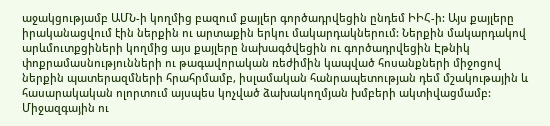աջակցությամբ ԱՄՆ-ի կողմից բազում քայլեր գործադրվեցին ընդեմ ԻԻՀ-ի: Այս քայլերը իրականացվում էին ներքին ու արտաքին երկու մակարդակներում: Ներքին մակարդակով արևմուտքցիների կողմից այս քայլերը նախագծվեցին ու գործադրվեցին Էթնիկ փոքրամասնությունների ու թագավորական ռեժիմին կապված հոսանքների միջոցով ներքին պատերազմների հրահրմամբ, իսլամական հանրապետության դեմ մշակութային և հասարակական ոլորտում այսպես կոչված ձախակողմյան խմբերի ակտիվացմամբ: Միջազգային ու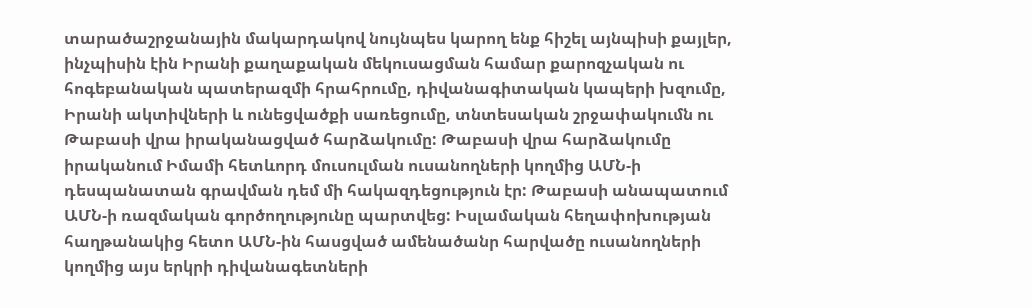տարածաշրջանային մակարդակով նույնպես կարող ենք հիշել այնպիսի քայլեր, ինչպիսին էին Իրանի քաղաքական մեկուսացման համար քարոզչական ու հոգեբանական պատերազմի հրահրումը, դիվանագիտական կապերի խզումը, Իրանի ակտիվների և ունեցվածքի սառեցումը, տնտեսական շրջափակումն ու Թաբասի վրա իրականացված հարձակումը: Թաբասի վրա հարձակումը իրականում Իմամի հետևորդ մուսուլման ուսանողների կողմից ԱՄՆ-ի դեսպանատան գրավման դեմ մի հակազդեցություն էր: Թաբասի անապատում ԱՄՆ-ի ռազմական գործողությունը պարտվեց: Իսլամական հեղափոխության հաղթանակից հետո ԱՄՆ-ին հասցված ամենածանր հարվածը ուսանողների կողմից այս երկրի դիվանագետների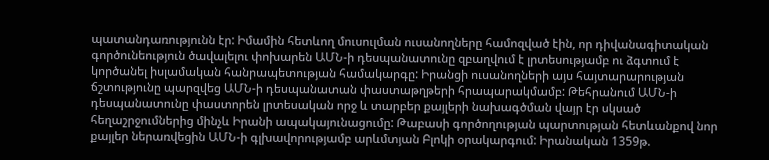պատանդառությունն էր: Իմամին հետևող մուսուլման ուսանողները համոզված էին, որ դիվանագիտական գործունեություն ծավալելու փոխարեն ԱՄՆ-ի դեսպանատունը զբաղվում է լրտեսությամբ ու ձգտում է կործանել իսլամական հանրապետության համակարգը: Իրանցի ուսանողների այս հայտարարության ճշտությունը պարզվեց ԱՄՆ-ի դեսպանատան փաստաթղթերի հրապարակմամբ: Թեհրանում ԱՄՆ-ի դեսպանատունը փաստորեն լրտեսական որջ և տարբեր քայլերի նախագծման վայր էր սկսած հեղաշրջումներից մինչև Իրանի ապակայունացումը: Թաբասի գործողության պարտության հետևանքով նոր քայլեր ներառվեցին ԱՄՆ-ի գլխավորությամբ արևմտյան Բլոկի օրակարգում: Իրանական 1359թ.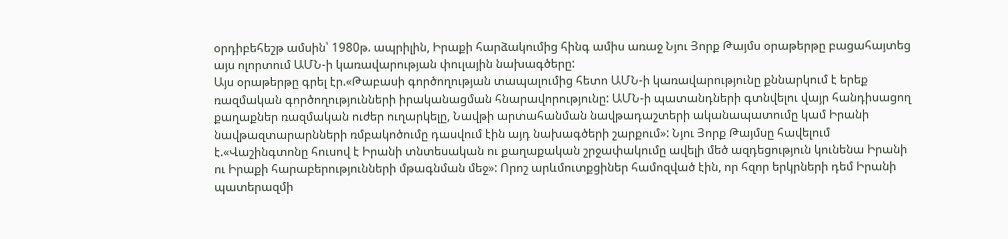օրդիբեհեշթ ամսին՝ 1980թ. ապրիլին, Իրաքի հարձակումից հինգ ամիս առաջ Նյու Յորք Թայմս օրաթերթը բացահայտեց այս ոլորտում ԱՄՆ-ի կառավարության փուլային նախագծերը:
Այս օրաթերթը գրել էր.«Թաբասի գործողության տապալումից հետո ԱՄՆ-ի կառավարությունը քննարկում է երեք ռազմական գործողությունների իրականացման հնարավորությունը: ԱՄՆ-ի պատանդների գտնվելու վայր հանդիսացող քաղաքներ ռազմական ուժեր ուղարկելը, Նավթի արտահանման նավթադաշտերի ականապատումը կամ Իրանի նավթազտարարնների ռմբակոծումը դասվում էին այդ նախագծերի շարքում»: Նյու Յորք Թայմսը հավելում է.«Վաշինգտոնը հուսով է Իրանի տնտեսական ու քաղաքական շրջափակումը ավելի մեծ ազդեցություն կունենա Իրանի ու Իրաքի հարաբերությունների մթագնման մեջ»: Որոշ արևմուտքցիներ համոզված էին, որ հզոր երկրների դեմ Իրանի պատերազմի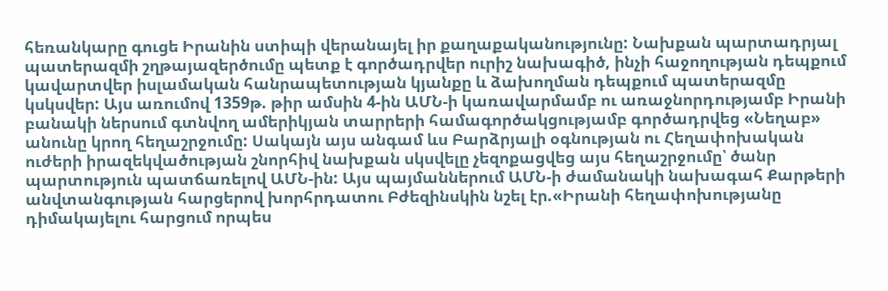հեռանկարը գուցե Իրանին ստիպի վերանայել իր քաղաքականությունը: Նախքան պարտադրյալ պատերազմի շղթայազերծումը պետք է գործադրվեր ուրիշ նախագիծ, ինչի հաջողության դեպքում կավարտվեր իսլամական հանրապետության կյանքը և ձախողման դեպքում պատերազմը կսկսվեր: Այս առումով 1359թ. թիր ամսին 4-ին ԱՄՆ-ի կառավարմամբ ու առաջնորդությամբ Իրանի բանակի ներսում գտնվող ամերիկյան տարրերի համագործակցությամբ գործադրվեց «Նեղաբ» անունը կրող հեղաշրջումը: Սակայն այս անգամ ևս Բարձրյալի օգնության ու Հեղափոխական ուժերի իրազեկվածության շնորհիվ նախքան սկսվելը չեզոքացվեց այս հեղաշրջումը՝ ծանր պարտություն պատճառելով ԱՄՆ-ին: Այս պայմաններում ԱՄՆ-ի ժամանակի նախագահ Քարթերի անվտանգության հարցերով խորհրդատու Բժեզինսկին նշել էր.«Իրանի հեղափոխությանը դիմակայելու հարցում որպես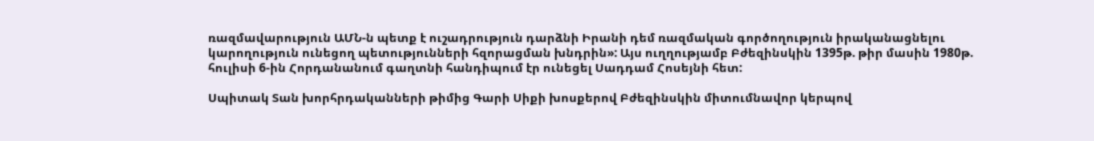ռազմավարություն ԱՄՆ-ն պետք է ուշադրություն դարձնի Իրանի դեմ ռազմական գործողություն իրականացնելու կարողություն ունեցող պետությունների հզորացման խնդրին»: Այս ուղղությամբ Բժեզինսկին 1395թ. թիր մասին 1980թ. հուլիսի 6-ին Հորդանանում գաղտնի հանդիպում էր ունեցել Սադդամ Հոսեյնի հետ:

Սպիտակ Տան խորհրդականների թիմից Գարի Սիքի խոսքերով Բժեզինսկին միտումնավոր կերպով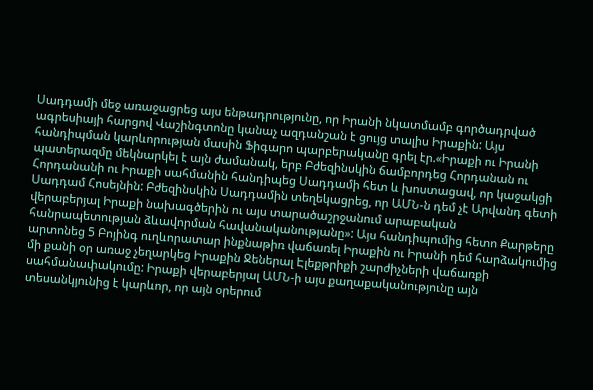Սադդամի մեջ առաջացրեց այս ենթադրությունը, որ Իրանի նկատմամբ գործադրված ագրեսիայի հարցով Վաշինգտոնը կանաչ ազդանշան է ցույց տալիս Իրաքին: Այս հանդիպման կարևորության մասին Ֆիգարո պարբերականը գրել էր.«Իրաքի ու Իրանի պատերազմը մեկնարկել է այն ժամանակ, երբ Բժեզինսկին ճամբորդեց Հորդանան ու Հորդանանի ու Իրաքի սահմանին հանդիպեց Սադդամի հետ և խոստացավ, որ կաջակցի Սադդամ Հոսեյնին: Բժեզինսկին Սադդամին տեղեկացրեց, որ ԱՄՆ-ն դեմ չէ Արվանդ գետի վերաբերյալ Իրաքի նախագծերին ու այս տարածաշրջանում արաբական հանրապետության ձևավորման հավանականությանը»: Այս հանդիպումից հետո Քարթերը արտոնեց 5 Բոյինգ ուղևորատար ինքնաթիռ վաճառել Իրաքին ու Իրանի դեմ հարձակումից մի քանի օր առաջ չեղարկեց Իրաքին Ջեներալ Էլեքթրիքի շարժիչների վաճառքի սահմանափակումը: Իրաքի վերաբերյալ ԱՄՆ-ի այս քաղաքականությունը այն տեսանկյունից է կարևոր, որ այն օրերում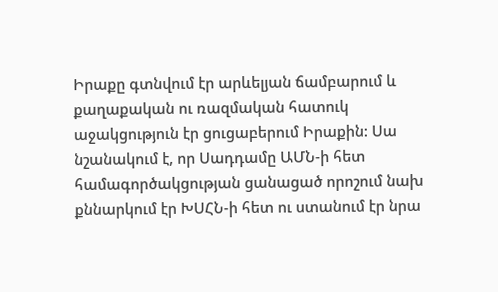Իրաքը գտնվում էր արևելյան ճամբարում և քաղաքական ու ռազմական հատուկ աջակցություն էր ցուցաբերում Իրաքին: Սա նշանակում է, որ Սադդամը ԱՄՆ-ի հետ համագործակցության ցանացած որոշում նախ քննարկում էր ԽՍՀՆ-ի հետ ու ստանում էր նրա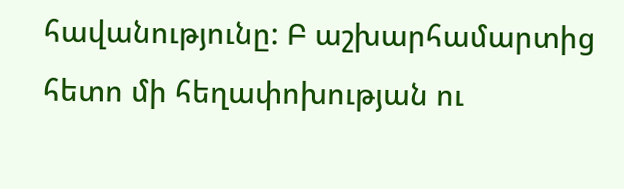հավանությունը: Բ աշխարհամարտից հետո մի հեղափոխության ու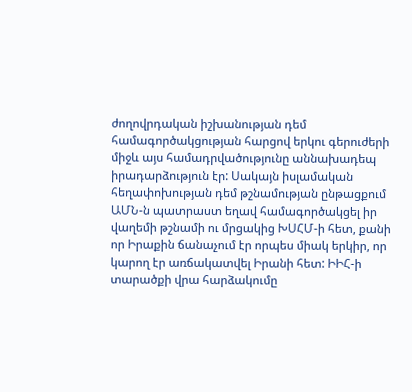ժողովրդական իշխանության դեմ համագործակցության հարցով երկու գերուժերի միջև այս համադրվածությունը աննախադեպ իրադարձություն էր: Սակայն իսլամական հեղափոխության դեմ թշնամության ընթացքում ԱՄՆ-ն պատրաստ եղավ համագործակցել իր վաղեմի թշնամի ու մրցակից ԽՍՀՄ-ի հետ, քանի որ Իրաքին ճանաչում էր որպես միակ երկիր, որ կարող էր առճակատվել Իրանի հետ: ԻԻՀ-ի տարածքի վրա հարձակումը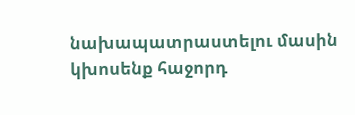նախապատրաստելու մասին կխոսենք հաջորդ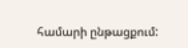համարի ընթացքում: